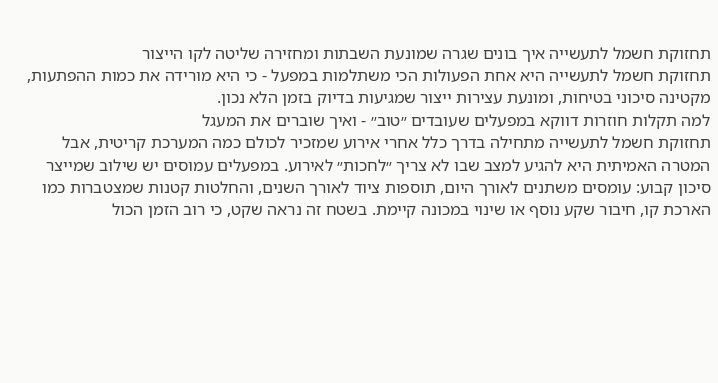תחזוקת חשמל לתעשייה איך בונים שגרה שמונעת השבתות ומחזירה שליטה לקו הייצור
תחזוקת חשמל לתעשייה היא אחת הפעולות הכי משתלמות במפעל - כי היא מורידה את כמות ההפתעות, מקטינה סיכוני בטיחות, ומונעת עצירות ייצור שמגיעות בדיוק בזמן הלא נכון.
למה תקלות חוזרות דווקא במפעלים שעובדים ״טוב״ - ואיך שוברים את המעגל
תחזוקת חשמל לתעשייה מתחילה בדרך כלל אחרי אירוע שמזכיר לכולם כמה המערכת קריטית, אבל המטרה האמיתית היא להגיע למצב שבו לא צריך ״לחכות״ לאירוע. במפעלים עמוסים יש שילוב שמייצר סיכון קבוע: עומסים משתנים לאורך היום, תוספות ציוד לאורך השנים, והחלטות קטנות שמצטברות כמו הארכת קו, חיבור שקע נוסף או שינוי במכונה קיימת. בשטח זה נראה שקט, כי רוב הזמן הכול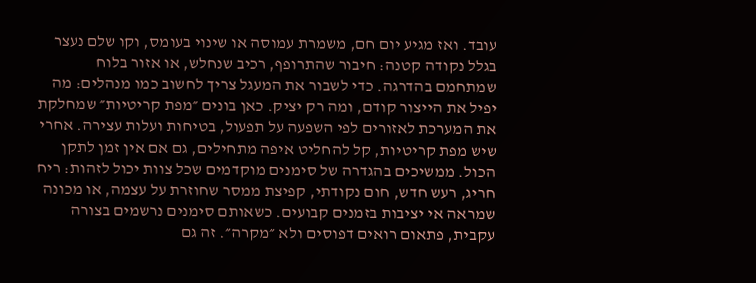עובד. ואז מגיע יום חם, משמרת עמוסה או שינוי בעומס, וקו שלם נעצר בגלל נקודה קטנה: חיבור שהתרופף, רכיב שנחלש, או אזור בלוח שמתחמם בהדרגה. כדי לשבור את המעגל צריך לחשוב כמו מנהלים: מה יפיל את הייצור קודם, ומה רק יציק. כאן בונים ״מפת קריטיות״ שמחלקת את המערכת לאזורים לפי השפעה על תפעול, בטיחות ועלות עצירה. אחרי שיש מפת קריטיות, קל להחליט איפה מתחילים, גם אם אין זמן לתקן הכול. ממשיכים בהגדרה של סימנים מוקדמים שכל צוות יכול לזהות: ריח חריג, רעש חדש, חום נקודתי, קפיצת ממסר שחוזרת על עצמה, או מכונה שמראה אי יציבות בזמנים קבועים. כשאותם סימנים נרשמים בצורה עקבית, פתאום רואים דפוסים ולא ״מקרה״. זה גם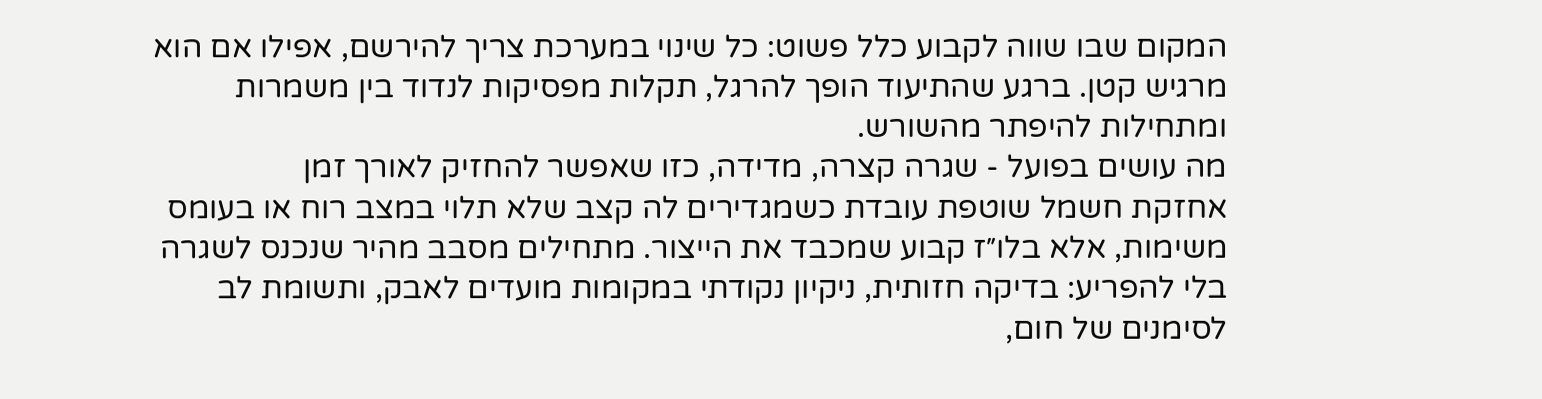המקום שבו שווה לקבוע כלל פשוט: כל שינוי במערכת צריך להירשם, אפילו אם הוא מרגיש קטן. ברגע שהתיעוד הופך להרגל, תקלות מפסיקות לנדוד בין משמרות ומתחילות להיפתר מהשורש.
מה עושים בפועל - שגרה קצרה, מדידה, כזו שאפשר להחזיק לאורך זמן
אחזקת חשמל שוטפת עובדת כשמגדירים לה קצב שלא תלוי במצב רוח או בעומס משימות, אלא בלו״ז קבוע שמכבד את הייצור. מתחילים מסבב מהיר שנכנס לשגרה בלי להפריע: בדיקה חזותית, ניקיון נקודתי במקומות מועדים לאבק, ותשומת לב לסימנים של חום,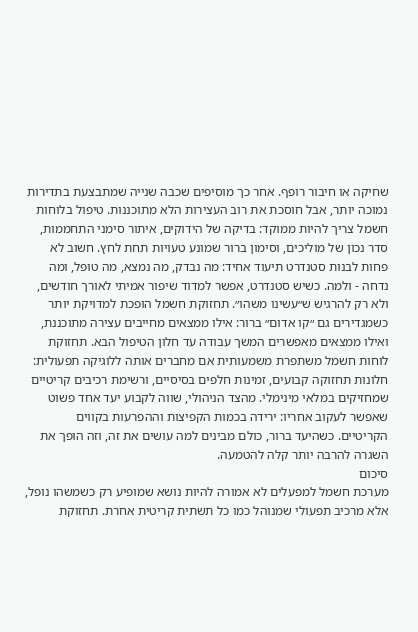שחיקה או חיבור רופף. אחר כך מוסיפים שכבה שנייה שמתבצעת בתדירות נמוכה יותר, אבל חוסכת את רוב העצירות הלא מתוכננות. טיפול בלוחות חשמל צריך להיות ממוקד: בדיקה של הידוקים, איתור סימני התחממות, סדר נכון של מוליכים, וסימון ברור שמונע טעויות תחת לחץ. חשוב לא פחות לבנות סטנדרט תיעוד אחיד: מה נבדק, מה נמצא, מה טופל, ומה נדחה - ולמה. כשיש סטנדרט, אפשר למדוד שיפור אמיתי לאורך חודשים, ולא רק להרגיש ש״עשינו משהו״. תחזוקת חשמל הופכת למדויקת יותר כשמגדירים גם ״קו אדום״ ברור: אילו ממצאים מחייבים עצירה מתוכננת, ואילו ממצאים מאפשרים המשך עבודה עד חלון הטיפול הבא. תחזוקת לוחות חשמל משתפרת משמעותית אם מחברים אותה ללוגיקה תפעולית: חלונות תחזוקה קבועים, זמינות חלפים בסיסיים, ורשימת רכיבים קריטיים שמחזיקים במלאי מינימלי. מהצד הניהולי, שווה לקבוע יעד אחד פשוט שאפשר לעקוב אחריו: ירידה בכמות הקפיצות וההפרעות בקווים הקריטיים. כשהיעד ברור, כולם מבינים למה עושים את זה, וזה הופך את השגרה להרבה יותר קלה להטמעה.
סיכום
מערכת חשמל למפעלים לא אמורה להיות נושא שמופיע רק כשמשהו נופל, אלא מרכיב תפעולי שמנוהל כמו כל תשתית קריטית אחרת. תחזוקת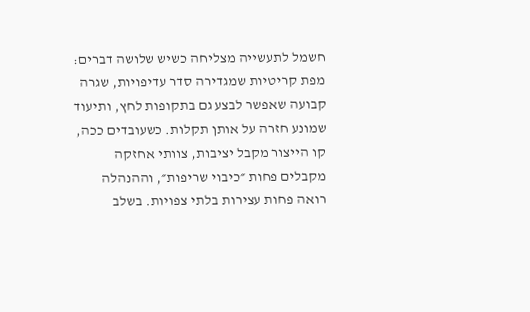חשמל לתעשייה מצליחה כשיש שלושה דברים: מפת קריטיות שמגדירה סדר עדיפויות, שגרה קבועה שאפשר לבצע גם בתקופות לחץ, ותיעוד שמונע חזרה על אותן תקלות. כשעובדים ככה, קו הייצור מקבל יציבות, צוותי אחזקה מקבלים פחות ״כיבוי שריפות״, וההנהלה רואה פחות עצירות בלתי צפויות. בשלב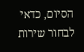הסיום, כדאי לבחור שירות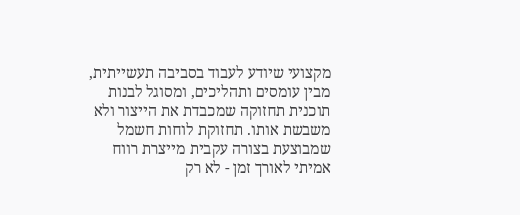מקצועי שיודע לעבוד בסביבה תעשייתית, מבין עומסים ותהליכים, ומסוגל לבנות תוכנית תחזוקה שמכבדת את הייצור ולא משבשת אותו. תחזוקת לוחות חשמל שמבוצעת בצורה עקבית מייצרת רווח אמיתי לאורך זמן - לא רק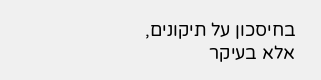בחיסכון על תיקונים, אלא בעיקר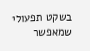בשקט תפעולי שמאפשר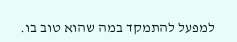למפעל להתמקד במה שהוא טוב בו.